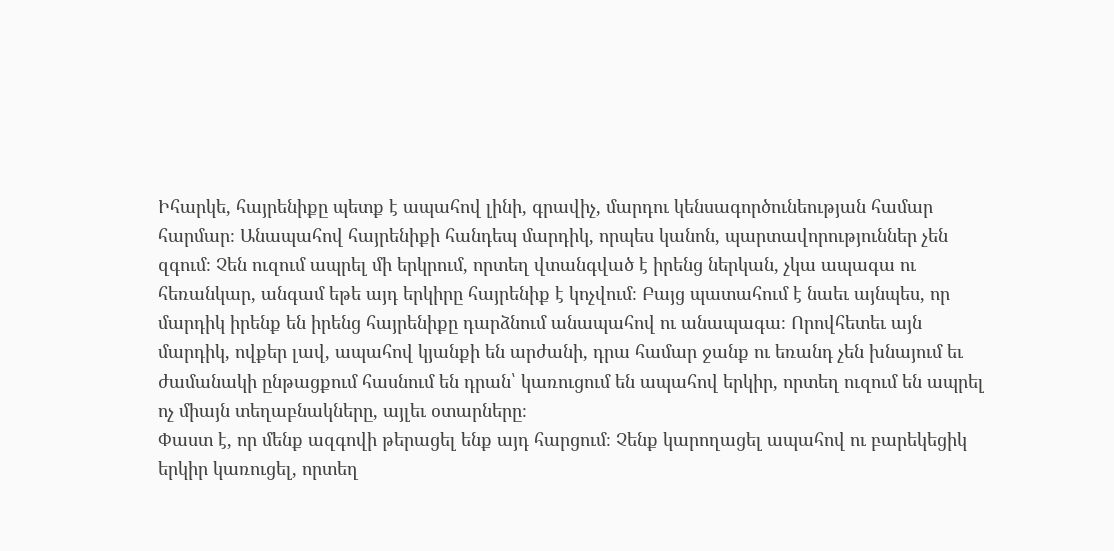Իհարկե, հայրենիքը պետք է ապահով լինի, գրավիչ, մարդու կենսագործունեության համար հարմար։ Անապահով հայրենիքի հանդեպ մարդիկ, որպես կանոն, պարտավորություններ չեն զգում։ Չեն ուզում ապրել մի երկրում, որտեղ վտանգված է իրենց ներկան, չկա ապագա ու հեռանկար, անգամ եթե այդ երկիրը հայրենիք է կոչվում։ Բայց պատահում է նաեւ այնպես, որ մարդիկ իրենք են իրենց հայրենիքը դարձնում անապահով ու անապագա։ Որովհետեւ այն մարդիկ, ովքեր լավ, ապահով կյանքի են արժանի, դրա համար ջանք ու եռանդ չեն խնայում եւ ժամանակի ընթացքում հասնում են դրան՝ կառուցում են ապահով երկիր, որտեղ ուզում են ապրել ոչ միայն տեղաբնակները, այլեւ օտարները։
Փաստ է, որ մենք ազգովի թերացել ենք այդ հարցում։ Չենք կարողացել ապահով ու բարեկեցիկ երկիր կառուցել, որտեղ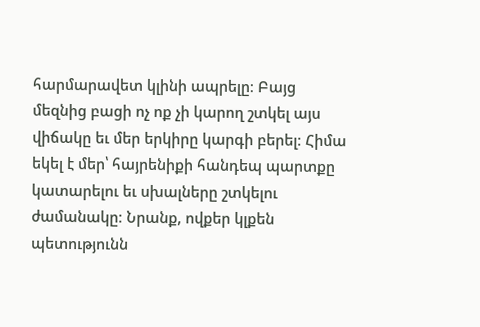հարմարավետ կլինի ապրելը։ Բայց մեզնից բացի ոչ ոք չի կարող շտկել այս վիճակը եւ մեր երկիրը կարգի բերել։ Հիմա եկել է մեր՝ հայրենիքի հանդեպ պարտքը կատարելու եւ սխալները շտկելու ժամանակը։ Նրանք, ովքեր կլքեն պետությունն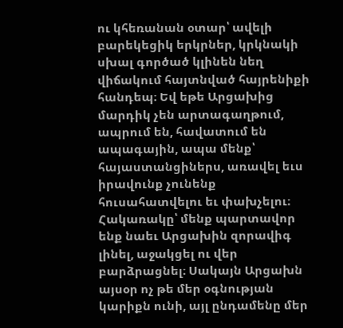ու կհեռանան օտար՝ ավելի բարեկեցիկ երկրներ, կրկնակի սխալ գործած կլինեն նեղ վիճակում հայտնված հայրենիքի հանդեպ։ Եվ եթե Արցախից մարդիկ չեն արտագաղթում, ապրում են, հավատում են ապագային, ապա մենք՝ հայաստանցիներս, առավել եւս իրավունք չունենք հուսահատվելու եւ փախչելու։ Հակառակը՝ մենք պարտավոր ենք նաեւ Արցախին զորավիգ լինել, աջակցել ու վեր բարձրացնել։ Սակայն Արցախն այսօր ոչ թե մեր օգնության կարիքն ունի, այլ ընդամենը մեր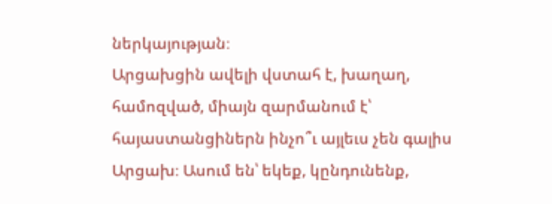ներկայության։
Արցախցին ավելի վստահ է, խաղաղ, համոզված, միայն զարմանում է՝ հայաստանցիներն ինչո՞ւ այլեւս չեն գալիս Արցախ։ Ասում են՝ եկեք, կընդունենք,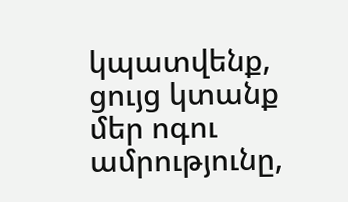կպատվենք, ցույց կտանք մեր ոգու ամրությունը,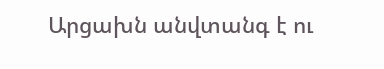Արցախն անվտանգ է ու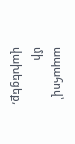ապահով՝ մի վախեցեք,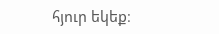հյուր եկեք։